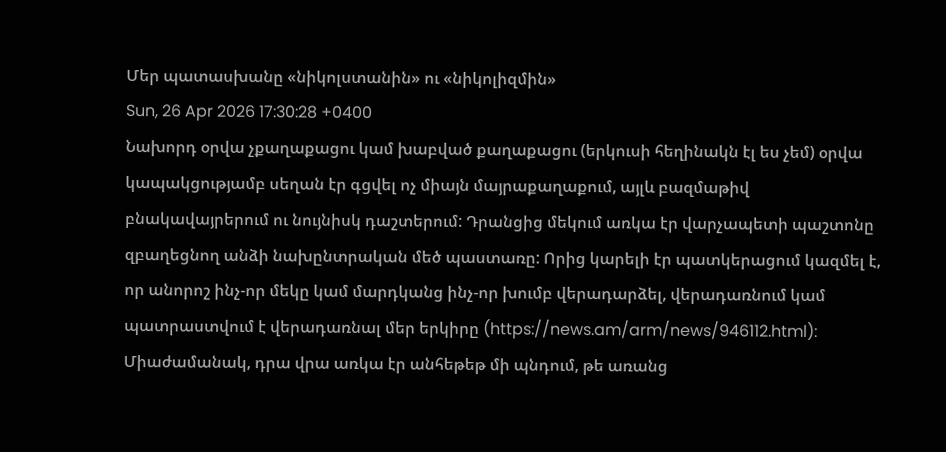Մեր պատասխանը «նիկոլստանին» ու «նիկոլիզմին»
Sun, 26 Apr 2026 17:30:28 +0400
Նախորդ օրվա չքաղաքացու կամ խաբված քաղաքացու (երկուսի հեղինակն էլ ես չեմ) օրվա կապակցությամբ սեղան էր գցվել ոչ միայն մայրաքաղաքում, այլև բազմաթիվ բնակավայրերում ու նույնիսկ դաշտերում: Դրանցից մեկում առկա էր վարչապետի պաշտոնը զբաղեցնող անձի նախընտրական մեծ պաստառը: Որից կարելի էր պատկերացում կազմել է, որ անորոշ ինչ-որ մեկը կամ մարդկանց ինչ-որ խումբ վերադարձել, վերադառնում կամ պատրաստվում է վերադառնալ մեր երկիրը (https://news.am/arm/news/946112.html): Միաժամանակ, դրա վրա առկա էր անհեթեթ մի պնդում, թե առանց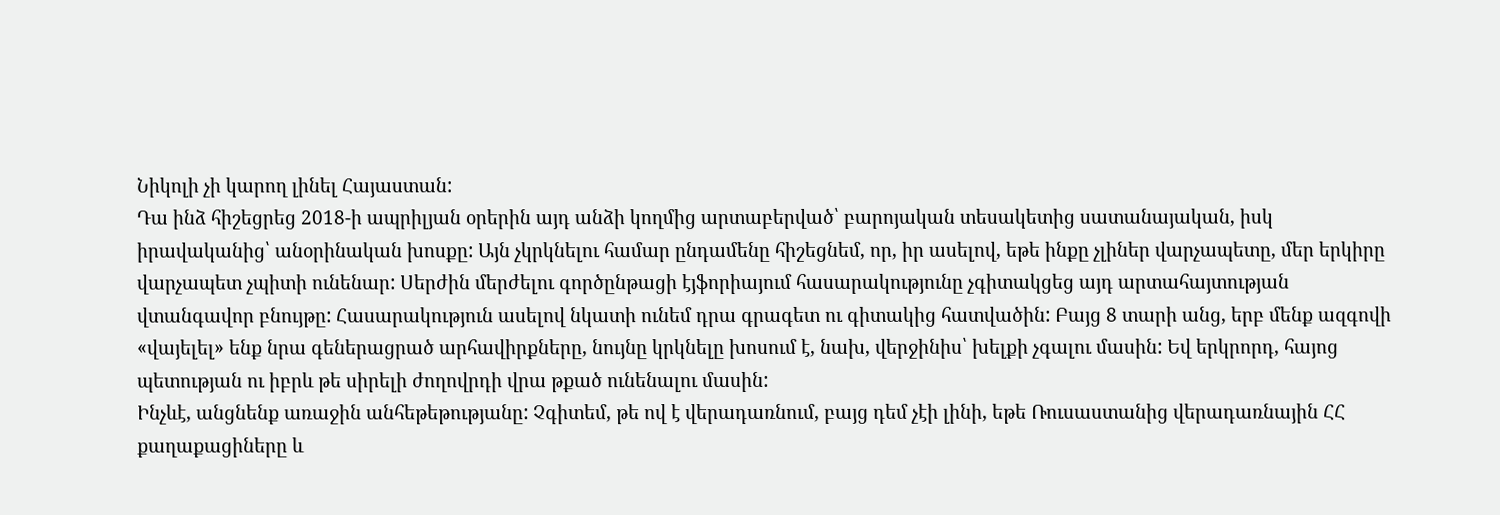Նիկոլի չի կարող լինել Հայաստան:
Դա ինձ հիշեցրեց 2018-ի ապրիլյան օրերին այդ անձի կողմից արտաբերված՝ բարոյական տեսակետից սատանայական, իսկ իրավականից՝ անօրինական խոսքը: Այն չկրկնելու համար ընդամենը հիշեցնեմ, որ, իր ասելով, եթե ինքը չլիներ վարչապետը, մեր երկիրը վարչապետ չպիտի ունենար: Սերժին մերժելու գործընթացի էյֆորիայում հասարակությունը չգիտակցեց այդ արտահայտության վտանգավոր բնույթը: Հասարակություն ասելով նկատի ունեմ դրա գրագետ ու գիտակից հատվածին: Բայց 8 տարի անց, երբ մենք ազգովի «վայելել» ենք նրա գեներացրած արհավիրքները, նույնը կրկնելը խոսում է, նախ, վերջինիս՝ խելքի չգալու մասին: Եվ երկրորդ, հայոց պետության ու իբրև թե սիրելի ժողովրդի վրա թքած ունենալու մասին:
Ինչևէ, անցնենք առաջին անհեթեթությանը: Չգիտեմ, թե ով է վերադառնում, բայց դեմ չէի լինի, եթե Ռուսաստանից վերադառնային ՀՀ քաղաքացիները և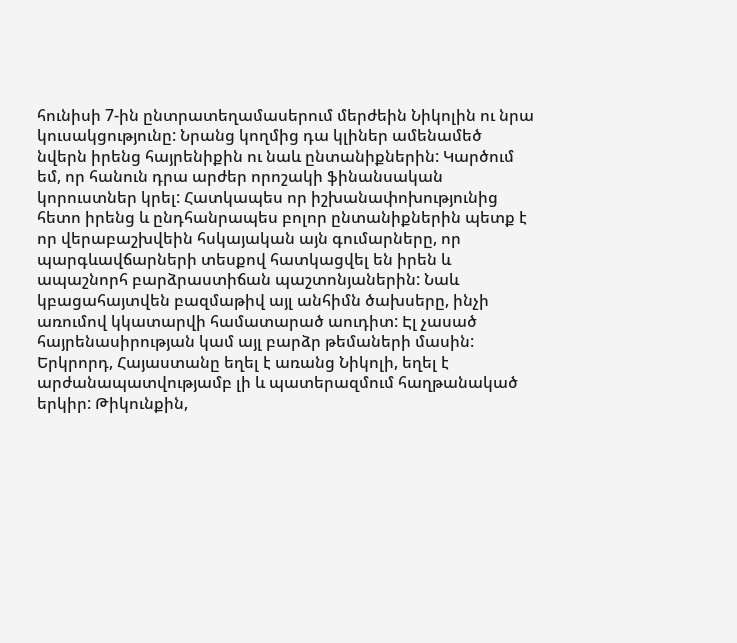հունիսի 7-ին ընտրատեղամասերում մերժեին Նիկոլին ու նրա կուսակցությունը: Նրանց կողմից դա կլիներ ամենամեծ նվերն իրենց հայրենիքին ու նաև ընտանիքներին: Կարծում եմ, որ հանուն դրա արժեր որոշակի ֆինանսական կորուստներ կրել: Հատկապես որ իշխանափոխությունից հետո իրենց և ընդհանրապես բոլոր ընտանիքներին պետք է որ վերաբաշխվեին հսկայական այն գումարները, որ պարգևավճարների տեսքով հատկացվել են իրեն և ապաշնորհ բարձրաստիճան պաշտոնյաներին: Նաև կբացահայտվեն բազմաթիվ այլ անհիմն ծախսերը, ինչի առումով կկատարվի համատարած աուդիտ: Էլ չասած հայրենասիրության կամ այլ բարձր թեմաների մասին:
Երկրորդ, Հայաստանը եղել է առանց Նիկոլի, եղել է արժանապատվությամբ լի և պատերազմում հաղթանակած երկիր: Թիկունքին,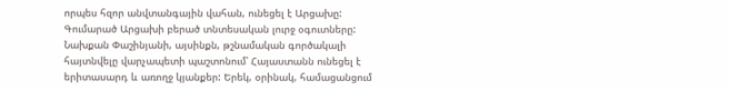որպես հզոր անվտանգային վահան, ունեցել է Արցախը: Գումարած Արցախի բերած տնտեսական լուրջ օգուտները: Նախքան Փաշինյանի, այսինքն, թշնամական գործակալի հայտնվելը վարչապետի պաշտոնում՝ Հայաստանն ունեցել է երիտասարդ և առողջ կյանքեր: Երեկ, օրինակ, համացանցում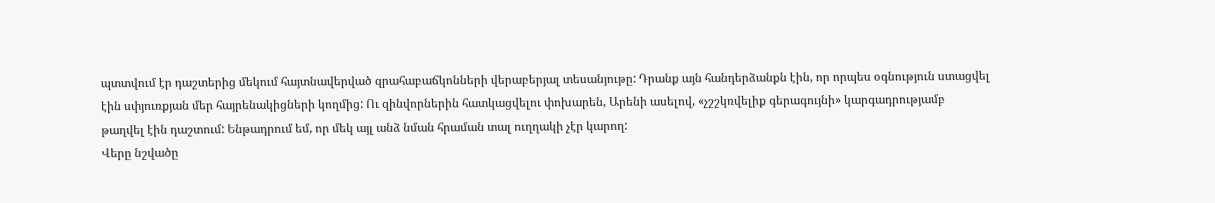պտտվում էր դաշտերից մեկում հայտնավերված զրահաբաճկոնների վերաբերյալ տեսանյութը: Դրանք այն հանդերձանքն էին, որ որպես օգնություն ստացվել էին սփյուռքյան մեր հայրենակիցների կողմից: Ու զինվորներին հատկացվելու փոխարեն, Արենի ասելով, «չշշկռվելիք գերագույնի» կարգադրությամբ թաղվել էին դաշտում: Ենթադրում եմ, որ մեկ այլ անձ նման հրաման տալ ուղղակի չէր կարող:
Վերը նշվածը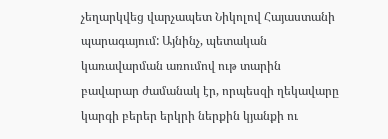չեղարկվեց վարչապետ Նիկոլով Հայաստանի պարագայում: Այնինչ, պետական կառավարման առումով ութ տարին բավարար ժամանակ էր, որպեսզի ղեկավարը կարգի բերեր երկրի ներքին կյանքի ու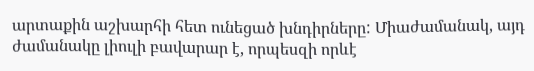արտաքին աշխարհի հետ ունեցած խնդիրները: Միաժամանակ, այդ ժամանակը լիուլի բավարար է, որպեսզի որևէ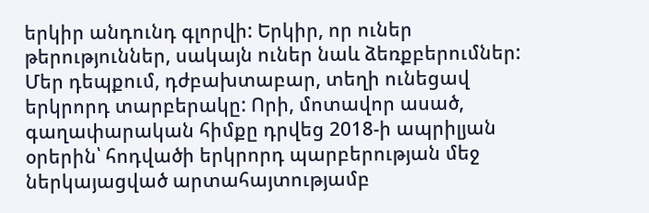երկիր անդունդ գլորվի: Երկիր, որ ուներ թերություններ, սակայն ուներ նաև ձեռքբերումներ: Մեր դեպքում, դժբախտաբար, տեղի ունեցավ երկրորդ տարբերակը: Որի, մոտավոր ասած, գաղափարական հիմքը դրվեց 2018-ի ապրիլյան օրերին՝ հոդվածի երկրորդ պարբերության մեջ ներկայացված արտահայտությամբ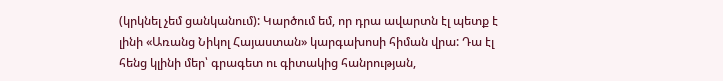(կրկնել չեմ ցանկանում): Կարծում եմ, որ դրա ավարտն էլ պետք է լինի «Առանց Նիկոլ Հայաստան» կարգախոսի հիման վրա: Դա էլ հենց կլինի մեր՝ գրագետ ու գիտակից հանրության,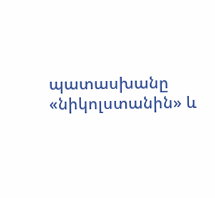պատասխանը «նիկոլստանին» և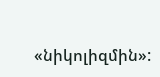«նիկոլիզմին»: